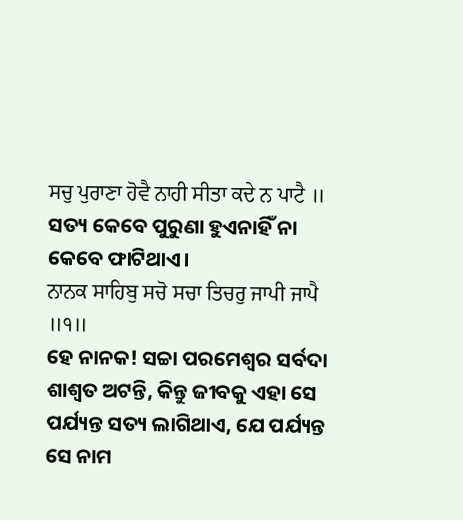ਸਚੁ ਪੁਰਾਣਾ ਹੋਵੈ ਨਾਹੀ ਸੀਤਾ ਕਦੇ ਨ ਪਾਟੈ ॥
ସତ୍ୟ କେବେ ପୁରୁଣା ହୁଏନାହିଁ ନା କେବେ ଫାଟିଥାଏ।
ਨਾਨਕ ਸਾਹਿਬੁ ਸਚੋ ਸਚਾ ਤਿਚਰੁ ਜਾਪੀ ਜਾਪੈ ॥੧॥
ହେ ନାନକ! ସଚ୍ଚା ପରମେଶ୍ଵର ସର୍ବଦା ଶାଶ୍ଵତ ଅଟନ୍ତି, କିନ୍ତୁ ଜୀବକୁ ଏହା ସେ ପର୍ଯ୍ୟନ୍ତ ସତ୍ୟ ଲାଗିଥାଏ, ଯେ ପର୍ଯ୍ୟନ୍ତ ସେ ନାମ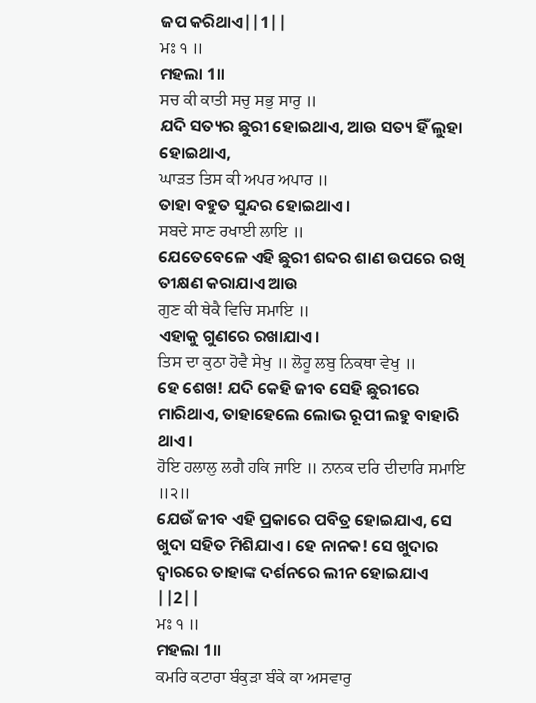ଜପ କରିଥାଏ||1||
ਮਃ ੧ ॥
ମହଲା 1॥
ਸਚ ਕੀ ਕਾਤੀ ਸਚੁ ਸਭੁ ਸਾਰੁ ॥
ଯଦି ସତ୍ୟର ଛୁରୀ ହୋଇଥାଏ, ଆଉ ସତ୍ୟ ହିଁ ଲୁହା ହୋଇଥାଏ,
ਘਾੜਤ ਤਿਸ ਕੀ ਅਪਰ ਅਪਾਰ ॥
ତାହା ବହୁତ ସୁନ୍ଦର ହୋଇଥାଏ।
ਸਬਦੇ ਸਾਣ ਰਖਾਈ ਲਾਇ ॥
ଯେତେବେଳେ ଏହି ଛୁରୀ ଶବ୍ଦର ଶାଣ ଉପରେ ରଖି ତୀକ୍ଷଣ କରାଯାଏ ଆଉ
ਗੁਣ ਕੀ ਥੇਕੈ ਵਿਚਿ ਸਮਾਇ ॥
ଏହାକୁ ଗୁଣରେ ରଖାଯାଏ।
ਤਿਸ ਦਾ ਕੁਠਾ ਹੋਵੈ ਸੇਖੁ ॥ ਲੋਹੂ ਲਬੁ ਨਿਕਥਾ ਵੇਖੁ ॥
ହେ ଶେଖ! ଯଦି କେହି ଜୀବ ସେହି ଛୁରୀରେ ମାରିଥାଏ, ତାହାହେଲେ ଲୋଭ ରୂପୀ ଲହୁ ବାହାରି ଥାଏ।
ਹੋਇ ਹਲਾਲੁ ਲਗੈ ਹਕਿ ਜਾਇ ॥ ਨਾਨਕ ਦਰਿ ਦੀਦਾਰਿ ਸਮਾਇ ॥੨॥
ଯେଉଁ ଜୀବ ଏହି ପ୍ରକାରେ ପବିତ୍ର ହୋଇଯାଏ, ସେ ଖୁଦା ସହିତ ମିଶିଯାଏ। ହେ ନାନକ! ସେ ଖୁଦାର ଦ୍ଵାରରେ ତାହାଙ୍କ ଦର୍ଶନରେ ଲୀନ ହୋଇଯାଏ ||2||
ਮਃ ੧ ॥
ମହଲା 1॥
ਕਮਰਿ ਕਟਾਰਾ ਬੰਕੁੜਾ ਬੰਕੇ ਕਾ ਅਸਵਾਰੁ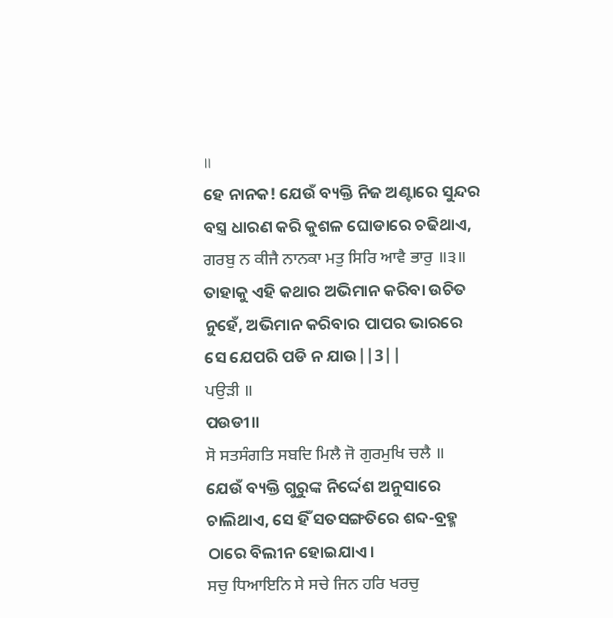॥
ହେ ନାନକ! ଯେଉଁ ବ୍ୟକ୍ତି ନିଜ ଅଣ୍ଟାରେ ସୁନ୍ଦର ବସ୍ତ୍ର ଧାରଣ କରି କୁଶଳ ଘୋଡାରେ ଚଢିଥାଏ,
ਗਰਬੁ ਨ ਕੀਜੈ ਨਾਨਕਾ ਮਤੁ ਸਿਰਿ ਆਵੈ ਭਾਰੁ ॥੩॥
ତାହାକୁ ଏହି କଥାର ଅଭିମାନ କରିବା ଉଚିତ ନୁହେଁ, ଅଭିମାନ କରିବାର ପାପର ଭାରରେ ସେ ଯେପରି ପଡି ନ ଯାଉ||3||
ਪਉੜੀ ॥
ପଉଡୀ॥
ਸੋ ਸਤਸੰਗਤਿ ਸਬਦਿ ਮਿਲੈ ਜੋ ਗੁਰਮੁਖਿ ਚਲੈ ॥
ଯେଉଁ ବ୍ୟକ୍ତି ଗୁରୁଙ୍କ ନିର୍ଦ୍ଦେଶ ଅନୁସାରେ ଚାଲିଥାଏ, ସେ ହିଁ ସତସଙ୍ଗତିରେ ଶବ୍ଦ-ବ୍ରହ୍ମ ଠାରେ ବିଲୀନ ହୋଇଯାଏ।
ਸਚੁ ਧਿਆਇਨਿ ਸੇ ਸਚੇ ਜਿਨ ਹਰਿ ਖਰਚੁ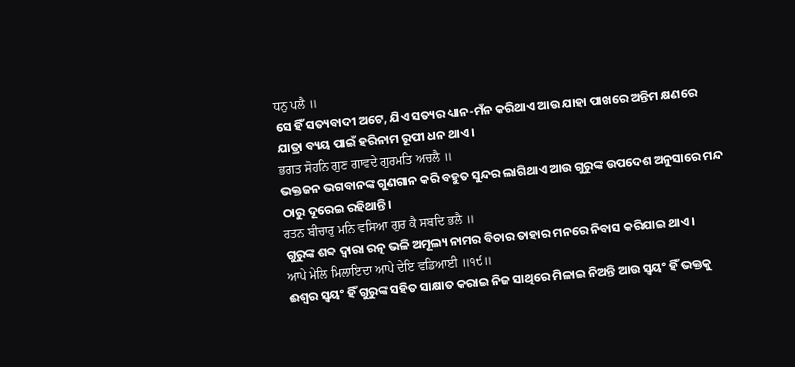ਧਨੁ ਪਲੈ ॥
ସେ ହିଁ ସତ୍ୟବାଦୀ ଅଟେ, ଯିଏ ସତ୍ୟର ଧ୍ୟାନ-ମଁନ କରିଥାଏ ଆଉ ଯାହା ପାଖରେ ଅନ୍ତିମ କ୍ଷଣରେ ଯାତ୍ରା ବ୍ୟୟ ପାଇଁ ହରିନାମ ରୂପୀ ଧନ ଥାଏ।
ਭਗਤ ਸੋਹਨਿ ਗੁਣ ਗਾਵਦੇ ਗੁਰਮਤਿ ਅਚਲੈ ॥
ଭକ୍ତଜନ ଭଗବାନଙ୍କ ଗୁଣଗାନ କରି ବହୁତ ସୁନ୍ଦର ଲାଗିଥାଏ ଆଉ ଗୁରୁଙ୍କ ଉପଦେଶ ଅନୁସାରେ ମନ୍ଦ ଠାରୁ ଦୂରେଇ ରହିଥାନ୍ତି।
ਰਤਨ ਬੀਚਾਰੁ ਮਨਿ ਵਸਿਆ ਗੁਰ ਕੈ ਸਬਦਿ ਭਲੈ ॥
ଗୁରୁଙ୍କ ଶବ୍ଦ ଦ୍ଵାରା ରତ୍ନ ଭଳି ଅମୂଲ୍ୟ ନାମର ବିଚାର ତାହାର ମନରେ ନିବାସ କରିଯାଇ ଥାଏ।
ਆਪੇ ਮੇਲਿ ਮਿਲਾਇਦਾ ਆਪੇ ਦੇਇ ਵਡਿਆਈ ॥੧੯॥
ଈଶ୍ଵର ସ୍ଵୟଂ ହିଁ ଗୁରୁଙ୍କ ସହିତ ସାକ୍ଷାତ କରାଇ ନିଜ ସାଥିରେ ମିଳାଇ ନିଅନ୍ତି ଆଉ ସ୍ଵୟଂ ହିଁ ଭକ୍ତକୁ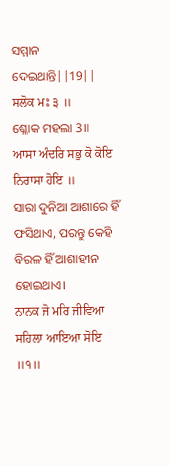ସମ୍ମାନ ଦେଇଥାନ୍ତି||19||
ਸਲੋਕ ਮਃ ੩ ॥
ଶ୍ଳୋକ ମହଲା 3॥
ਆਸਾ ਅੰਦਰਿ ਸਭੁ ਕੋ ਕੋਇ ਨਿਰਾਸਾ ਹੋਇ ॥
ସାରା ଦୁନିଆ ଆଶାରେ ହିଁ ଫସିଥାଏ, ପରନ୍ତୁ କେହି ବିରଳ ହିଁ ଆଶାହୀନ ହୋଇଥାଏ।
ਨਾਨਕ ਜੋ ਮਰਿ ਜੀਵਿਆ ਸਹਿਲਾ ਆਇਆ ਸੋਇ ॥੧॥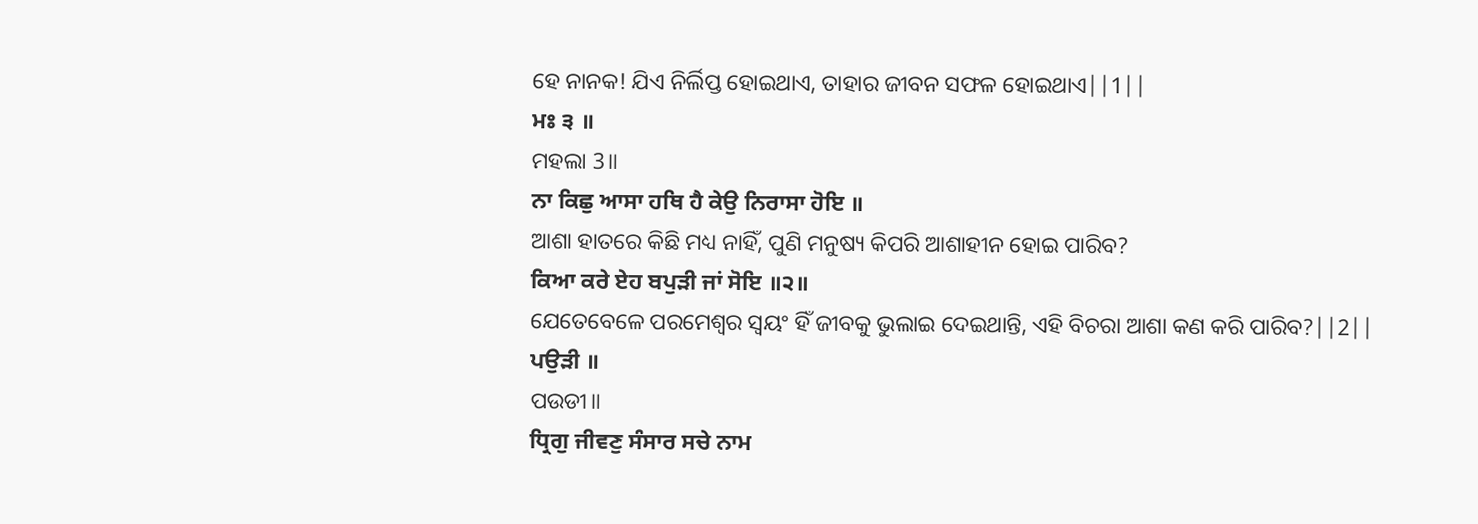ହେ ନାନକ! ଯିଏ ନିର୍ଲିପ୍ତ ହୋଇଥାଏ, ତାହାର ଜୀବନ ସଫଳ ହୋଇଥାଏ||1||
ਮਃ ੩ ॥
ମହଲା 3॥
ਨਾ ਕਿਛੁ ਆਸਾ ਹਥਿ ਹੈ ਕੇਉ ਨਿਰਾਸਾ ਹੋਇ ॥
ଆଶା ହାତରେ କିଛି ମଧ୍ୟ ନାହିଁ, ପୁଣି ମନୁଷ୍ୟ କିପରି ଆଶାହୀନ ହୋଇ ପାରିବ?
ਕਿਆ ਕਰੇ ਏਹ ਬਪੁੜੀ ਜਾਂ ਸੋਇ ॥੨॥
ଯେତେବେଳେ ପରମେଶ୍ଵର ସ୍ଵୟଂ ହିଁ ଜୀବକୁ ଭୁଲାଇ ଦେଇଥାନ୍ତି, ଏହି ବିଚରା ଆଶା କଣ କରି ପାରିବ?||2||
ਪਉੜੀ ॥
ପଉଡୀ॥
ਧ੍ਰਿਗੁ ਜੀਵਣੁ ਸੰਸਾਰ ਸਚੇ ਨਾਮ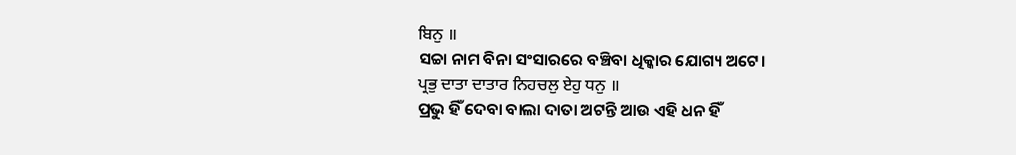ਬਿਨੁ ॥
ସଚ୍ଚା ନାମ ବିନା ସଂସାରରେ ବଞ୍ଚିବା ଧିକ୍କାର ଯୋଗ୍ୟ ଅଟେ।
ਪ੍ਰਭੁ ਦਾਤਾ ਦਾਤਾਰ ਨਿਹਚਲੁ ਏਹੁ ਧਨੁ ॥
ପ୍ରଭୁ ହିଁ ଦେବା ବାଲା ଦାତା ଅଟନ୍ତି ଆଉ ଏହି ଧନ ହିଁ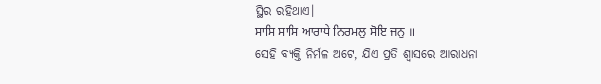ସ୍ଥିର ରହିଥାଏ।
ਸਾਸਿ ਸਾਸਿ ਆਰਾਧੇ ਨਿਰਮਲੁ ਸੋਇ ਜਨੁ ॥
ସେହି ବ୍ୟକ୍ତି ନିର୍ମଳ ଅଟେ, ଯିଏ ପ୍ରତି ଶ୍ଵାସରେ ଆରାଧନା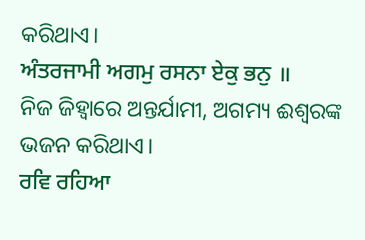କରିଥାଏ।
ਅੰਤਰਜਾਮੀ ਅਗਮੁ ਰਸਨਾ ਏਕੁ ਭਨੁ ॥
ନିଜ ଜିହ୍ଵାରେ ଅନ୍ତର୍ଯାମୀ, ଅଗମ୍ୟ ଈଶ୍ଵରଙ୍କ ଭଜନ କରିଥାଏ।
ਰਵਿ ਰਹਿਆ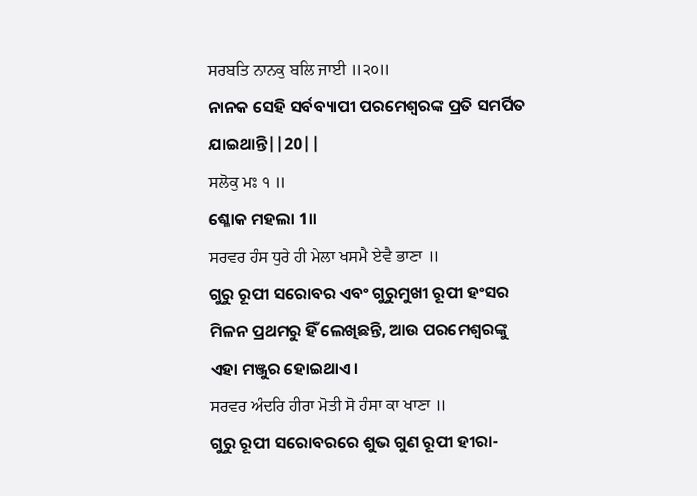ਸਰਬਤਿ ਨਾਨਕੁ ਬਲਿ ਜਾਈ ॥੨੦॥
ନାନକ ସେହି ସର୍ବବ୍ୟାପୀ ପରମେଶ୍ଵରଙ୍କ ପ୍ରତି ସମର୍ପିତ ଯାଇଥାନ୍ତି||20||
ਸਲੋਕੁ ਮਃ ੧ ॥
ଶ୍ଳୋକ ମହଲା 1॥
ਸਰਵਰ ਹੰਸ ਧੁਰੇ ਹੀ ਮੇਲਾ ਖਸਮੈ ਏਵੈ ਭਾਣਾ ॥
ଗୁରୁ ରୂପୀ ସରୋବର ଏବଂ ଗୁରୁମୁଖୀ ରୂପୀ ହଂସର ମିଳନ ପ୍ରଥମରୁ ହିଁ ଲେଖିଛନ୍ତି, ଆଉ ପରମେଶ୍ଵରଙ୍କୁ ଏହା ମଞ୍ଜୁର ହୋଇଥାଏ।
ਸਰਵਰ ਅੰਦਰਿ ਹੀਰਾ ਮੋਤੀ ਸੋ ਹੰਸਾ ਕਾ ਖਾਣਾ ॥
ଗୁରୁ ରୂପୀ ସରୋବରରେ ଶୁଭ ଗୁଣ ରୂପୀ ହୀରା-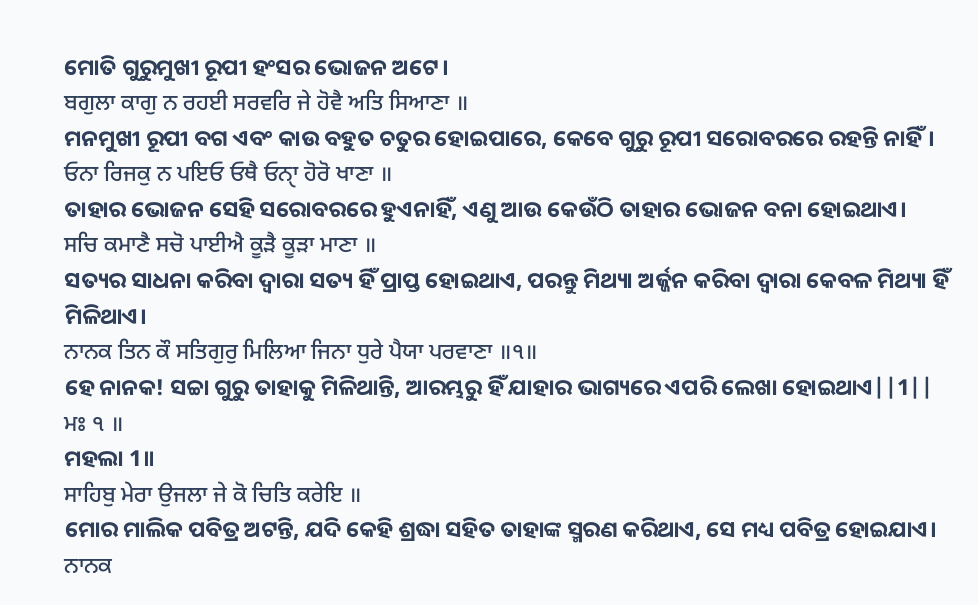ମୋତି ଗୁରୁମୁଖୀ ରୂପୀ ହଂସର ଭୋଜନ ଅଟେ।
ਬਗੁਲਾ ਕਾਗੁ ਨ ਰਹਈ ਸਰਵਰਿ ਜੇ ਹੋਵੈ ਅਤਿ ਸਿਆਣਾ ॥
ମନମୁଖୀ ରୂପୀ ବଗ ଏବଂ କାଉ ବହୁତ ଚତୁର ହୋଇପାରେ, କେବେ ଗୁରୁ ରୂପୀ ସରୋବରରେ ରହନ୍ତି ନାହିଁ।
ਓਨਾ ਰਿਜਕੁ ਨ ਪਇਓ ਓਥੈ ਓਨੑਾ ਹੋਰੋ ਖਾਣਾ ॥
ତାହାର ଭୋଜନ ସେହି ସରୋବରରେ ହୁଏନାହିଁ, ଏଣୁ ଆଉ କେଉଁଠି ତାହାର ଭୋଜନ ବନା ହୋଇଥାଏ।
ਸਚਿ ਕਮਾਣੈ ਸਚੋ ਪਾਈਐ ਕੂੜੈ ਕੂੜਾ ਮਾਣਾ ॥
ସତ୍ୟର ସାଧନା କରିବା ଦ୍ଵାରା ସତ୍ୟ ହିଁ ପ୍ରାପ୍ତ ହୋଇଥାଏ, ପରନ୍ତୁ ମିଥ୍ୟା ଅର୍ଜ୍ଜନ କରିବା ଦ୍ଵାରା କେବଳ ମିଥ୍ୟା ହିଁ ମିଳିଥାଏ।
ਨਾਨਕ ਤਿਨ ਕੌ ਸਤਿਗੁਰੁ ਮਿਲਿਆ ਜਿਨਾ ਧੁਰੇ ਪੈਯਾ ਪਰਵਾਣਾ ॥੧॥
ହେ ନାନକ! ସଚ୍ଚା ଗୁରୁ ତାହାକୁ ମିଳିଥାନ୍ତି, ଆରମ୍ଭରୁ ହିଁ ଯାହାର ଭାଗ୍ୟରେ ଏପରି ଲେଖା ହୋଇଥାଏ||1||
ਮਃ ੧ ॥
ମହଲା 1॥
ਸਾਹਿਬੁ ਮੇਰਾ ਉਜਲਾ ਜੇ ਕੋ ਚਿਤਿ ਕਰੇਇ ॥
ମୋର ମାଲିକ ପବିତ୍ର ଅଟନ୍ତି, ଯଦି କେହି ଶ୍ରଦ୍ଧା ସହିତ ତାହାଙ୍କ ସ୍ମରଣ କରିଥାଏ, ସେ ମଧ୍ୟ ପବିତ୍ର ହୋଇଯାଏ।
ਨਾਨਕ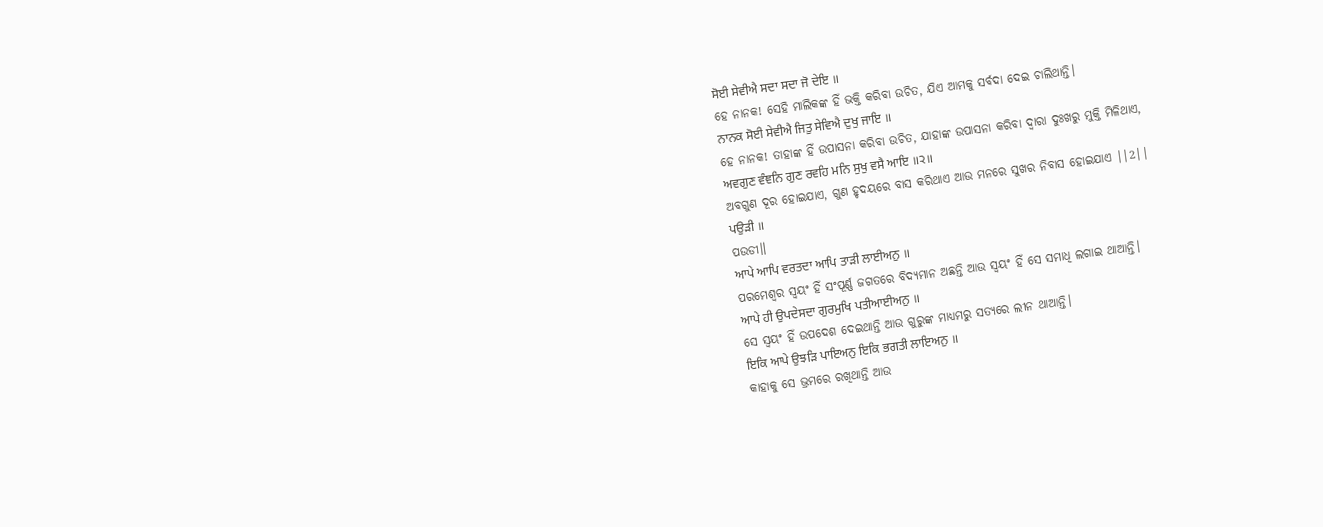ਸੋਈ ਸੇਵੀਐ ਸਦਾ ਸਦਾ ਜੋ ਦੇਇ ॥
ହେ ନାନକ! ସେହି ମାଲିକଙ୍କ ହିଁ ଭକ୍ତି କରିବା ଉଚିତ, ଯିଏ ଆମକୁ ସର୍ବଦା ଦେଇ ଚାଲିଥାନ୍ତି।
ਨਾਨਕ ਸੋਈ ਸੇਵੀਐ ਜਿਤੁ ਸੇਵਿਐ ਦੁਖੁ ਜਾਇ ॥
ହେ ନାନକ! ତାହାଙ୍କ ହିଁ ଉପାସନା କରିବା ଉଚିତ, ଯାହାଙ୍କ ଉପାସନା କରିବା ଦ୍ଵାରା ଦୁଃଖରୁ ମୁକ୍ତି ମିଳିଥାଏ,
ਅਵਗੁਣ ਵੰਞਨਿ ਗੁਣ ਰਵਹਿ ਮਨਿ ਸੁਖੁ ਵਸੈ ਆਇ ॥੨॥
ଅବଗୁଣ ଦୂର ହୋଇଯାଏ, ଗୁଣ ହୃଦୟରେ ବାସ କରିଥାଏ ଆଉ ମନରେ ସୁଖର ନିବାସ ହୋଇଯାଏ ||2||
ਪਉੜੀ ॥
ପଉଡୀ॥
ਆਪੇ ਆਪਿ ਵਰਤਦਾ ਆਪਿ ਤਾੜੀ ਲਾਈਅਨੁ ॥
ପରମେଶ୍ଵର ସ୍ଵୟଂ ହିଁ ସଂପୂର୍ଣ୍ଣ ଜଗତରେ ବିଦ୍ୟମାନ ଅଛନ୍ତି ଆଉ ସ୍ଵୟଂ ହିଁ ସେ ସମାଧି ଲଗାଇ ଥାଆନ୍ତି।
ਆਪੇ ਹੀ ਉਪਦੇਸਦਾ ਗੁਰਮੁਖਿ ਪਤੀਆਈਅਨੁ ॥
ସେ ସ୍ଵୟଂ ହିଁ ଉପଦେଶ ଦେଇଥାନ୍ତି ଆଉ ଗୁରୁଙ୍କ ମାଧ୍ୟମରୁ ସତ୍ୟରେ ଲୀନ ଥାଆନ୍ତି।
ਇਕਿ ਆਪੇ ਉਝੜਿ ਪਾਇਅਨੁ ਇਕਿ ਭਗਤੀ ਲਾਇਅਨੁ ॥
କାହାକୁ ସେ ଭ୍ରମରେ ରଖିଥାନ୍ତି ଆଉ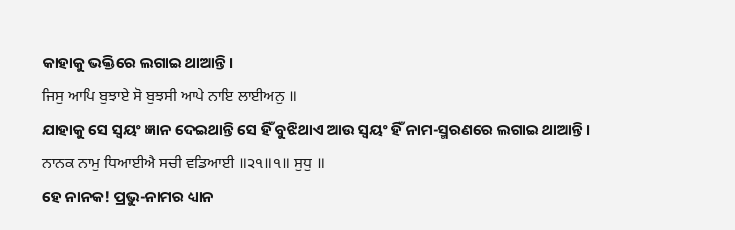କାହାକୁ ଭକ୍ତିରେ ଲଗାଇ ଥାଆନ୍ତି।
ਜਿਸੁ ਆਪਿ ਬੁਝਾਏ ਸੋ ਬੁਝਸੀ ਆਪੇ ਨਾਇ ਲਾਈਅਨੁ ॥
ଯାହାକୁ ସେ ସ୍ଵୟଂ ଜ୍ଞାନ ଦେଇଥାନ୍ତି ସେ ହିଁ ବୁଝିଥାଏ ଆଉ ସ୍ଵୟଂ ହିଁ ନାମ-ସ୍ମରଣରେ ଲଗାଇ ଥାଆନ୍ତି।
ਨਾਨਕ ਨਾਮੁ ਧਿਆਈਐ ਸਚੀ ਵਡਿਆਈ ॥੨੧॥੧॥ ਸੁਧੁ ॥
ହେ ନାନକ! ପ୍ରଭୁ-ନାମର ଧ୍ୟାନ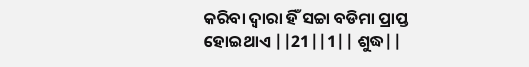କରିବା ଦ୍ଵାରା ହିଁ ସଚ୍ଚା ବଡିମା ପ୍ରାପ୍ତ ହୋଇଥାଏ ||21||1|| ଶୁଦ୍ଧ||